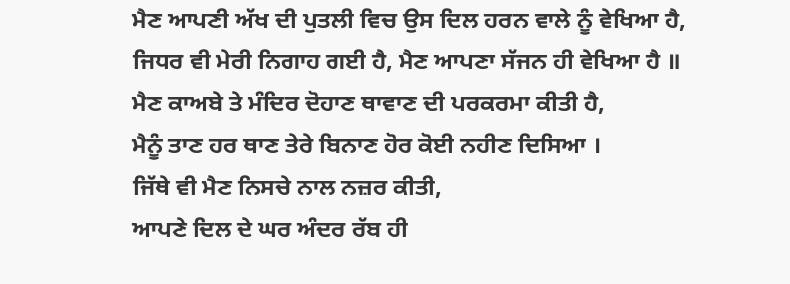ਮੈਣ ਆਪਣੀ ਅੱਖ ਦੀ ਪੁਤਲੀ ਵਿਚ ਉਸ ਦਿਲ ਹਰਨ ਵਾਲੇ ਨੂੰ ਵੇਖਿਆ ਹੈ,
ਜਿਧਰ ਵੀ ਮੇਰੀ ਨਿਗਾਹ ਗਈ ਹੈ, ਮੈਣ ਆਪਣਾ ਸੱਜਨ ਹੀ ਵੇਖਿਆ ਹੈ ॥
ਮੈਣ ਕਾਅਬੇ ਤੇ ਮੰਦਿਰ ਦੋਹਾਣ ਥਾਵਾਣ ਦੀ ਪਰਕਰਮਾ ਕੀਤੀ ਹੈ,
ਮੈਨੂੰ ਤਾਣ ਹਰ ਥਾਣ ਤੇਰੇ ਬਿਨਾਣ ਹੋਰ ਕੋਈ ਨਹੀਣ ਦਿਸਿਆ ।
ਜਿੱਥੇ ਵੀ ਮੈਣ ਨਿਸਚੇ ਨਾਲ ਨਜ਼ਰ ਕੀਤੀ,
ਆਪਣੇ ਦਿਲ ਦੇ ਘਰ ਅੰਦਰ ਰੱਬ ਹੀ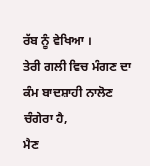ਰੱਬ ਨੂੰ ਵੇਖਿਆ ।
ਤੇਰੀ ਗਲੀ ਵਿਚ ਮੰਗਣ ਦਾ ਕੰਮ ਬਾਦਸ਼ਾਹੀ ਨਾਲੋਣ ਚੰਗੇਰਾ ਹੈ,
ਮੈਣ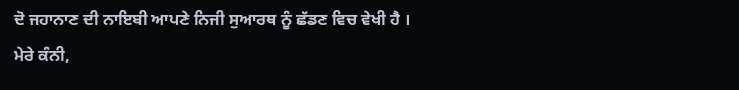ਦੋ ਜਹਾਨਾਣ ਦੀ ਨਾਇਬੀ ਆਪਣੇ ਨਿਜੀ ਸੁਆਰਥ ਨੂੰ ਛੱਡਣ ਵਿਚ ਵੇਖੀ ਹੈ ।
ਮੇਰੇ ਕੰਨੀ,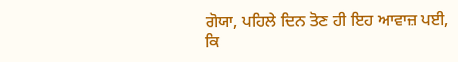ਗੋਯਾ, ਪਹਿਲੇ ਦਿਨ ਤੋਣ ਹੀ ਇਹ ਆਵਾਜ਼ ਪਈ,
ਕਿ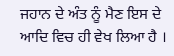ਜਹਾਨ ਦੇ ਅੰਤ ਨੂੰ ਮੈਣ ਇਸ ਦੇ ਆਦਿ ਵਿਚ ਹੀ ਵੇਖ ਲਿਆ ਹੈ ।